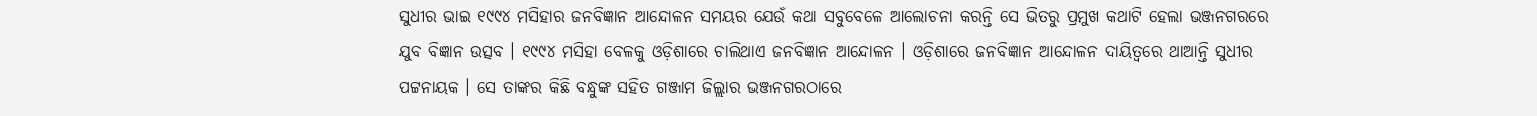ସୁଧୀର ଭାଇ ୧୯୯୪ ମସିହାର ଜନବିଜ୍ଞାନ ଆନ୍ଦୋଳନ ସମୟର ଯେଉଁ କଥା ସବୁବେଳେ ଆଲୋଚନା କରନ୍ତି ସେ ଭିତରୁ ପ୍ରମୁଖ କଥାଟି ହେଲା ଭଞ୍ଜନଗରରେ ଯୁବ ବିଜ୍ଞାନ ଉତ୍ସବ । ୧୯୯୪ ମସିହା ବେଳକୁ ଓଡ଼ିଶାରେ ଚାଲିଥାଏ ଜନବିଜ୍ଞାନ ଆନ୍ଦୋଳନ । ଓଡ଼ିଶାରେ ଜନବିଜ୍ଞାନ ଆନ୍ଦୋଳନ ଦାୟିତ୍ଵରେ ଥାଆନ୍ତି ସୁଧୀର ପଟ୍ଟନାୟକ । ସେ ତାଙ୍କର କିଛି ବନ୍ଧୁଙ୍କ ସହିତ ଗଞ୍ଜାମ ଜିଲ୍ଲାର ଭଞ୍ଜନଗରଠାରେ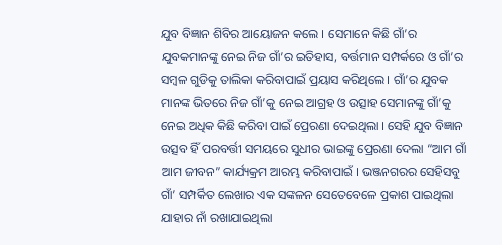ଯୁବ ବିଜ୍ଞାନ ଶିବିର ଆୟୋଜନ କଲେ । ସେମାନେ କିଛି ଗାଁ’ର ଯୁବକମାନଙ୍କୁ ନେଇ ନିଜ ଗାଁ’ର ଇତିହାସ, ବର୍ତ୍ତମାନ ସମ୍ପର୍କରେ ଓ ଗାଁ’ର ସମ୍ବଳ ଗୁଡିକୁ ତାଲିକା କରିବାପାଇଁ ପ୍ରୟାସ କରିଥିଲେ । ଗାଁ’ର ଯୁବକ ମାନଙ୍କ ଭିତରେ ନିଜ ଗାଁ’କୁ ନେଇ ଆଗ୍ରହ ଓ ଉତ୍ସାହ ସେମାନଙ୍କୁ ଗାଁ’କୁ ନେଇ ଅଧିକ କିଛି କରିବା ପାଇଁ ପ୍ରେରଣା ଦେଇଥିଲା । ସେହି ଯୁବ ବିଜ୍ଞାନ ଉତ୍ସବ ହିଁ ପରବର୍ତ୍ତୀ ସମୟରେ ସୁଧୀର ଭାଇଙ୍କୁ ପ୍ରେରଣା ଦେଲା “ଆମ ଗାଁ ଆମ ଜୀବନ” କାର୍ଯ୍ୟକ୍ରମ ଆରମ୍ଭ କରିବାପାଇଁ । ଭଞ୍ଜନଗରର ସେହିସବୁ ଗାଁ’ ସମ୍ପର୍କିତ ଲେଖାର ଏକ ସଙ୍କଳନ ସେତେବେଳେ ପ୍ରକାଶ ପାଇଥିଲା ଯାହାର ନାଁ ରଖାଯାଇଥିଲା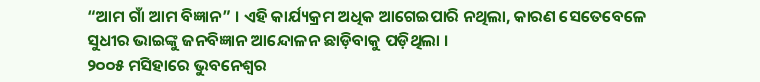“ଆମ ଗାଁ ଆମ ବିଜ୍ଞାନ” । ଏହି କାର୍ଯ୍ୟକ୍ରମ ଅଧିକ ଆଗେଇପାରି ନଥିଲା, କାରଣ ସେତେବେଳେ ସୁଧୀର ଭାଇଙ୍କୁ ଜନବିଜ୍ଞାନ ଆନ୍ଦୋଳନ ଛାଡ଼ିବାକୁ ପଡ଼ିଥିଲା ।
୨୦୦୫ ମସିହାରେ ଭୁବନେଶ୍ୱର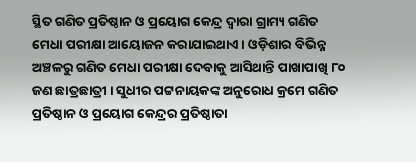ସ୍ଥିତ ଗଣିତ ପ୍ରତିଷ୍ଠାନ ଓ ପ୍ରୟୋଗ କେନ୍ଦ୍ର ଦ୍ୱାରା ଗ୍ରାମ୍ୟ ଗଣିତ ମେଧା ପରୀକ୍ଷା ଆୟୋଜନ କରାଯାଇଥାଏ । ଓଡ଼ିଶାର ବିଭିନ୍ନ ଅଞ୍ଚଳରୁ ଗଣିତ ମେଧା ପରୀକ୍ଷା ଦେବାକୁ ଆସିଥାନ୍ତି ପାଖାପାଖି ୮୦ ଜଣ ଛାତ୍ରଛାତ୍ରୀ । ସୁଧୀର ପଟ୍ଟନାୟକଙ୍କ ଅନୁରୋଧ କ୍ରମେ ଗଣିତ ପ୍ରତିଷ୍ଠାନ ଓ ପ୍ରୟୋଗ କେନ୍ଦ୍ରର ପ୍ରତିଷ୍ଠାତା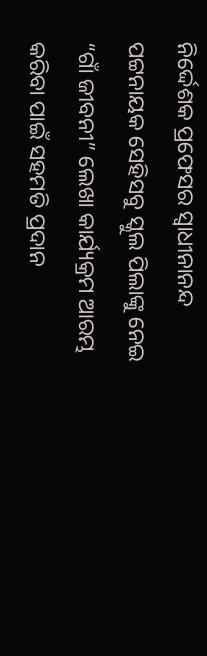ନିର୍ଦ୍ଦେଶକ ପ୍ରଫେସର ସ୍ୱାଧୀନାନନ୍ଦ ପଟ୍ଟନାୟକ ସେହିସବୁ ସ୍କୁଲ ପିଲାଙ୍କୁ ନେଇ “ଗାଁ ଜୀବନୀ” ଲେଖା କାର୍ଯ୍ୟକ୍ରମ ଆରମ୍ଭ କରିବା ପାଇଁ ସହମତି ପ୍ରଦାନ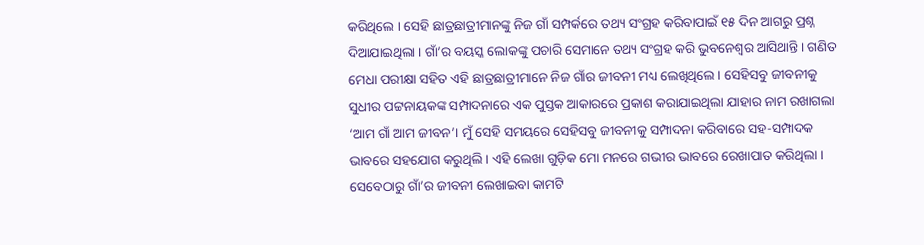କରିଥିଲେ । ସେହି ଛାତ୍ରଛାତ୍ରୀମାନଙ୍କୁ ନିଜ ଗାଁ ସମ୍ପର୍କରେ ତଥ୍ୟ ସଂଗ୍ରହ କରିବାପାଇଁ ୧୫ ଦିନ ଆଗରୁ ପ୍ରଶ୍ନ ଦିଆଯାଇଥିଲା । ଗାଁ’ର ବୟସ୍କ ଲୋକଙ୍କୁ ପଚାରି ସେମାନେ ତଥ୍ୟ ସଂଗ୍ରହ କରି ଭୁବନେଶ୍ଵର ଆସିଥାନ୍ତି । ଗଣିତ ମେଧା ପରୀକ୍ଷା ସହିତ ଏହି ଛାତ୍ରଛାତ୍ରୀମାନେ ନିଜ ଗାଁର ଜୀବନୀ ମଧ୍ୟ ଲେଖିଥିଲେ । ସେହିସବୁ ଜୀବନୀକୁ ସୁଧୀର ପଟ୍ଟନାୟକଙ୍କ ସମ୍ପାଦନାରେ ଏକ ପୁସ୍ତକ ଆକାରରେ ପ୍ରକାଶ କରାଯାଇଥିଲା ଯାହାର ନାମ ରଖାଗଲା ‘ଆମ ଗାଁ ଆମ ଜୀବନ’। ମୁଁ ସେହି ସମୟରେ ସେହିସବୁ ଜୀବନୀକୁ ସମ୍ପାଦନା କରିବାରେ ସହ-ସମ୍ପାଦକ ଭାବରେ ସହଯୋଗ କରୁଥିଲି । ଏହି ଲେଖା ଗୁଡ଼ିକ ମୋ ମନରେ ଗଭୀର ଭାବରେ ରେଖାପାତ କରିଥିଲା । ସେବେଠାରୁ ଗାଁ’ର ଜୀବନୀ ଲେଖାଇବା କାମଟି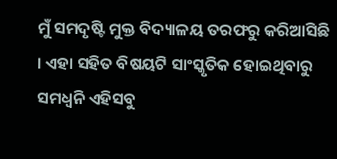ମୁଁ ସମଦୃଷ୍ଟି ମୁକ୍ତ ବିଦ୍ୟାଳୟ ତରଫରୁ କରିଆସିଛି । ଏହା ସହିତ ବିଷୟଟି ସାଂସ୍କୃତିକ ହୋଇଥିବାରୁ ସମଧ୍ଵନି ଏହିସବୁ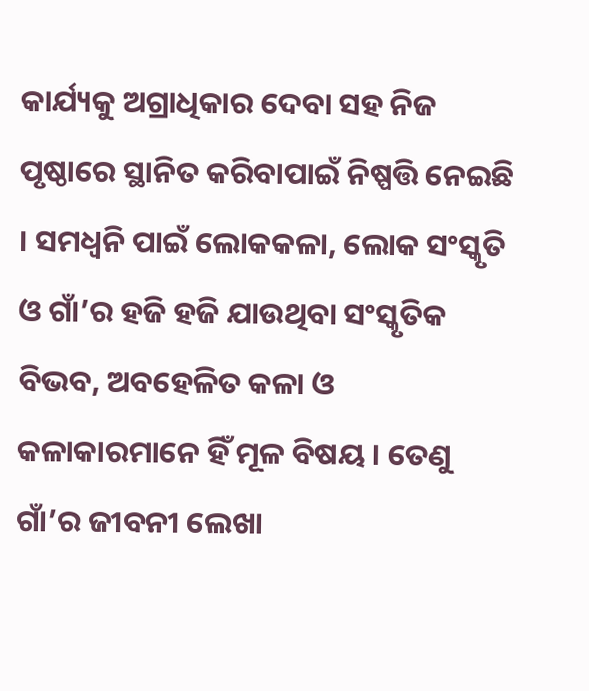କାର୍ଯ୍ୟକୁ ଅଗ୍ରାଧିକାର ଦେବା ସହ ନିଜ ପୃଷ୍ଠାରେ ସ୍ଥାନିତ କରିବାପାଇଁ ନିଷ୍ପତ୍ତି ନେଇଛି । ସମଧ୍ୱନି ପାଇଁ ଲୋକକଳା, ଲୋକ ସଂସ୍କୃତି ଓ ଗାଁ’ର ହଜି ହଜି ଯାଉଥିବା ସଂସ୍କୃତିକ ବିଭବ, ଅବହେଳିତ କଳା ଓ କଳାକାରମାନେ ହିଁ ମୂଳ ବିଷୟ । ତେଣୁ ଗାଁ’ର ଜୀବନୀ ଲେଖା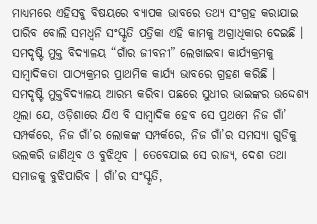ମାଧ୍ୟମରେ ଏହିସବୁ ବିଷୟରେ ବ୍ୟାପକ ଭାବରେ ତଥ୍ୟ ସଂଗ୍ରହ କରାଯାଇ ପାରିବ ବୋଲି ସମଧ୍ଵନି ସଂସ୍କୃତି ପତ୍ରିକା ଏହି କାମକୁ ଅଗ୍ରାଧିକାର ଦେଇଛି ।
ସମଦୃଷ୍ଟି ମୁକ୍ତ ବିଦ୍ୟାଳୟ “ଗାଁର ଜୀବନୀ” ଲେଖାଇବା କାର୍ଯ୍ୟକ୍ରମକୁ ସାମ୍ବାଦିକତା ପାଠ୍ୟକ୍ରମର ପ୍ରାଥମିକ କାର୍ଯ୍ୟ ଭାବରେ ଗ୍ରହଣ କରିଛି । ସମଦୃଷ୍ଟି ମୁକ୍ତବିଦ୍ୟାଳୟ ଆରମ୍ଭ କରିବା ପଛରେ ସୁଧୀର ଭାଇଙ୍କର ଉଦ୍ଦେଶ୍ୟ ଥିଲା ଯେ, ଓଡ଼ିଶାରେ ଯିଏ ବି ସାମ୍ବାଦିକ ହେବ ସେ ପ୍ରଥମେ ନିଜ ଗାଁ’ ସମ୍ପର୍କରେ, ନିଜ ଗାଁ’ର ଲୋକଙ୍କ ସମ୍ପର୍କରେ, ନିଜ ଗାଁ’ର ସମସ୍ୟା ଗୁଡିକୁ ଭଲକରି ଜାଣିଥିବ ଓ ବୁଝିଥିବ । ତେବେଯାଇ ସେ ରାଜ୍ୟ, ଦେଶ ତଥା ସମାଜକୁ ବୁଝିପାରିବ । ଗାଁ’ର ସଂସ୍କୃତି,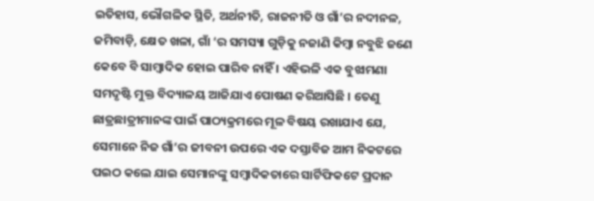ଇତିହାସ, ଭୌଗଳିକ ସ୍ଥିତି, ଅର୍ଥନୀତି, ରାଜନୀତି ଓ ଗାଁ’ର ନଦୀନଳ, ଜମିବାଡ଼ି, କ୍ଷେତ ଖଳା, ଗାଁ ‘ର ସମସ୍ୟା ଗୁଡ଼ିକୁ ନଜାଣି କିମ୍ବା ନବୁଝି ଜଣେ କେବେ ବି ସାମ୍ବାଦିକ ହୋଇ ପାରିବ ନାହିଁ । ଏହିଭଳି ଏକ ବୁଝାମଣା ସମଦୃଷ୍ଟି ମୁକ୍ତ ବିଦ୍ୟାଳୟ ଆଜିଯାଏ ପୋଷଣ କରିଆସିଛି । ତେଣୁ ଛାତ୍ରଛାତ୍ରୀମାନଙ୍କ ପାଇଁ ପାଠ୍ୟକ୍ରମରେ ମୂଳ ବିଷୟ ରଖାଯାଏ ଯେ, ସେମାନେ ନିଜ ଗାଁ’ର ଜୀବନୀ ଉପରେ ଏକ ଦସ୍ତାବିଜ ଆମ ନିକଟରେ ପଇଠ କଲେ ଯାଇ ସେମାନଙ୍କୁ ସମ୍ବାଦିକତାରେ ସାର୍ଟିଫିକଟେ ପ୍ରଦାନ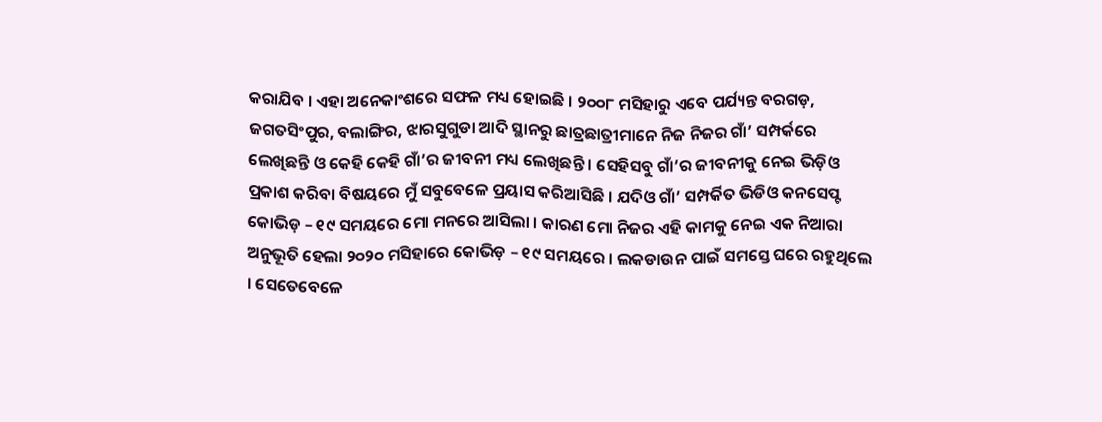କରାଯିବ । ଏହା ଅନେକାଂଶରେ ସଫଳ ମଧ୍ୟ ହୋଇଛି । ୨୦୦୮ ମସିହାରୁ ଏବେ ପର୍ଯ୍ୟନ୍ତ ବରଗଡ଼, ଜଗତସିଂପୁର, ବଲାଙ୍ଗିର, ଝାରସୁଗୁଡା ଆଦି ସ୍ଥାନରୁ ଛାତ୍ରଛାତ୍ରୀମାନେ ନିଜ ନିଜର ଗାଁ’ ସମ୍ପର୍କରେ ଲେଖିଛନ୍ତି ଓ କେହି କେହି ଗାଁ’ର ଜୀବନୀ ମଧ୍ୟ ଲେଖିଛନ୍ତି । ସେହିସବୁ ଗାଁ’ର ଜୀବନୀକୁ ନେଇ ଭିଡ଼ିଓ ପ୍ରକାଶ କରିବା ବିଷୟରେ ମୁଁ ସବୁବେଳେ ପ୍ରୟାସ କରିଆସିଛି । ଯଦିଓ ଗାଁ’ ସମ୍ପର୍କିତ ଭିଡିଓ କନସେପ୍ଟ କୋଭିଡ଼ – ୧୯ ସମୟରେ ମୋ ମନରେ ଆସିଲା । କାରଣ ମୋ ନିଜର ଏହି କାମକୁ ନେଇ ଏକ ନିଆରା ଅନୁଭୂତି ହେଲା ୨୦୨୦ ମସିହାରେ କୋଭିଡ଼ – ୧୯ ସମୟରେ । ଲକଡାଉନ ପାଇଁ ସମସ୍ତେ ଘରେ ରହୁଥିଲେ । ସେତେବେଳେ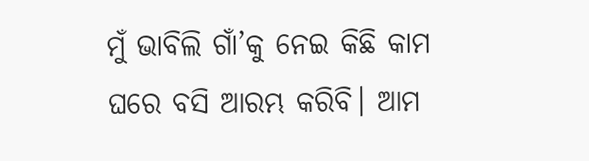ମୁଁ ଭାବିଲି ଗାଁ’କୁ ନେଇ କିଛି କାମ ଘରେ ବସି ଆରମ୍ଭ କରିବି। ଆମ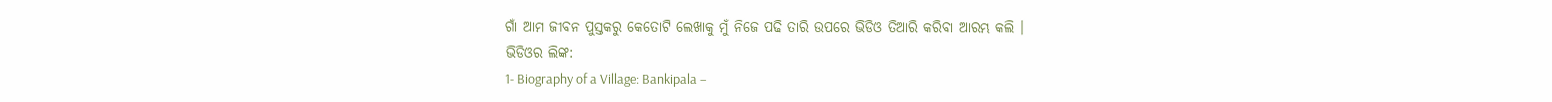ଗାଁ ଆମ ଜୀବନ ପୁସ୍ତକରୁ କେତୋଟି ଲେଖାକୁ ମୁଁ ନିଜେ ପଢି ତାରି ଉପରେ ଭିଡିଓ ତିଆରି କରିବା ଆରମ୍ଭ କଲି ।
ଭିଡିଓର ଲିଙ୍କ:
1- Biography of a Village: Bankipala –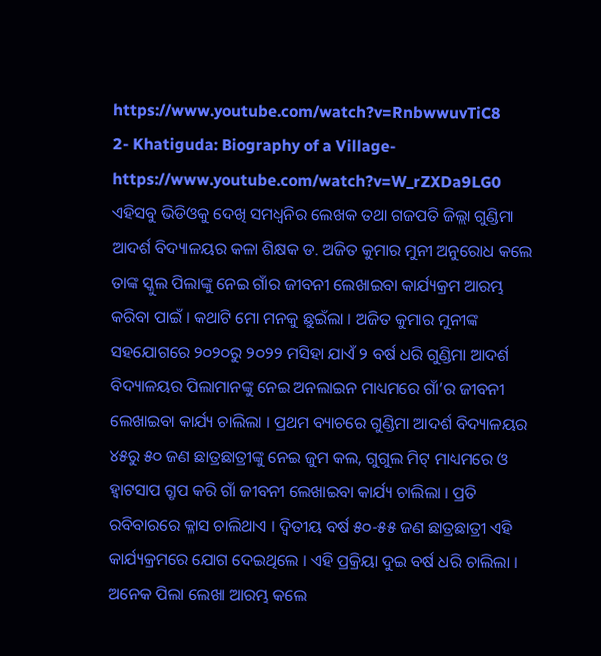https://www.youtube.com/watch?v=RnbwwuvTiC8
2- Khatiguda: Biography of a Village- https://www.youtube.com/watch?v=W_rZXDa9LG0
ଏହିସବୁ ଭିଡିଓକୁ ଦେଖି ସମଧ୍ଵନିର ଲେଖକ ତଥା ଗଜପତି ଜିଲ୍ଲା ଗୁଣ୍ଡିମା ଆଦର୍ଶ ବିଦ୍ୟାଳୟର କଳା ଶିକ୍ଷକ ଡ. ଅଜିତ କୁମାର ମୁନୀ ଅନୁରୋଧ କଲେ ତାଙ୍କ ସ୍କୁଲ ପିଲାଙ୍କୁ ନେଇ ଗାଁର ଜୀବନୀ ଲେଖାଇବା କାର୍ଯ୍ୟକ୍ରମ ଆରମ୍ଭ କରିବା ପାଇଁ । କଥାଟି ମୋ ମନକୁ ଛୁଇଁଲା । ଅଜିତ କୁମାର ମୁନୀଙ୍କ ସହଯୋଗରେ ୨୦୨୦ରୁ ୨୦୨୨ ମସିହା ଯାଏଁ ୨ ବର୍ଷ ଧରି ଗୁଣ୍ଡିମା ଆଦର୍ଶ ବିଦ୍ୟାଳୟର ପିଲାମାନଙ୍କୁ ନେଇ ଅନଲାଇନ ମାଧ୍ୟମରେ ଗାଁ’ର ଜୀବନୀ ଲେଖାଇବା କାର୍ଯ୍ୟ ଚାଲିଲା । ପ୍ରଥମ ବ୍ୟାଚରେ ଗୁଣ୍ଡିମା ଆଦର୍ଶ ବିଦ୍ୟାଳୟର ୪୫ରୁ ୫୦ ଜଣ ଛାତ୍ରଛାତ୍ରୀଙ୍କୁ ନେଇ ଜୁମ କଲ, ଗୁଗୁଲ ମିଟ୍ ମାଧ୍ୟମରେ ଓ ହ୍ୱାଟସାପ ଗ୍ରୃପ କରି ଗାଁ ଜୀବନୀ ଲେଖାଇବା କାର୍ଯ୍ୟ ଚାଲିଲା । ପ୍ରତି ରବିବାରରେ କ୍ଳାସ ଚାଲିଥାଏ । ଦ୍ଵିତୀୟ ବର୍ଷ ୫୦-୫୫ ଜଣ ଛାତ୍ରଛାତ୍ରୀ ଏହି କାର୍ଯ୍ୟକ୍ରମରେ ଯୋଗ ଦେଇଥିଲେ । ଏହି ପ୍ରକ୍ରିୟା ଦୁଇ ବର୍ଷ ଧରି ଚାଲିଲା । ଅନେକ ପିଲା ଲେଖା ଆରମ୍ଭ କଲେ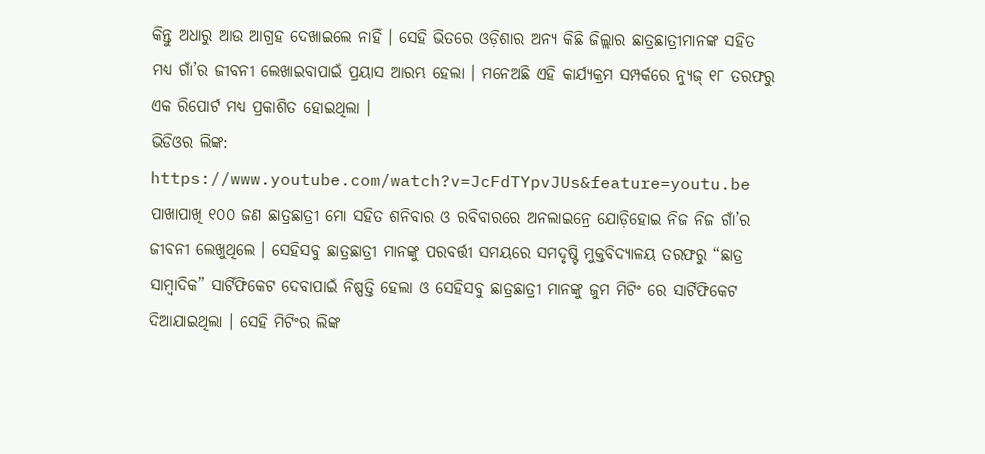କିନ୍ତୁ ଅଧାରୁ ଆଉ ଆଗ୍ରହ ଦେଖାଇଲେ ନାହିଁ । ସେହି ଭିତରେ ଓଡ଼ିଶାର ଅନ୍ୟ କିଛି ଜିଲ୍ଲାର ଛାତ୍ରଛାତ୍ରୀମାନଙ୍କ ସହିତ ମଧ୍ୟ ଗାଁ’ର ଜୀବନୀ ଲେଖାଇବାପାଇଁ ପ୍ରୟାସ ଆରମ୍ଭ ହେଲା । ମନେଅଛି ଏହି କାର୍ଯ୍ୟକ୍ରମ ସମ୍ପର୍କରେ ନ୍ୟୁଜ୍ ୧୮ ତରଫରୁ ଏକ ରିପୋର୍ଟ ମଧ୍ୟ ପ୍ରକାଶିତ ହୋଇଥିଲା ।
ଭିଡିଓର ଲିଙ୍କ: https://www.youtube.com/watch?v=JcFdTYpvJUs&feature=youtu.be
ପାଖାପାଖି ୧୦୦ ଜଣ ଛାତ୍ରଛାତ୍ରୀ ମୋ ସହିତ ଶନିବାର ଓ ରବିବାରରେ ଅନଲାଇନ୍ରେ ଯୋଡ଼ିହୋଇ ନିଜ ନିଜ ଗାଁ’ର ଜୀବନୀ ଲେଖୁଥିଲେ । ସେହିସବୁ ଛାତ୍ରଛାତ୍ରୀ ମାନଙ୍କୁ ପରବର୍ତ୍ତୀ ସମୟରେ ସମଦୃଷ୍ଟି ମୁକ୍ତବିଦ୍ୟାଳୟ ତରଫରୁ “ଛାତ୍ର ସାମ୍ବାଦିକ” ସାର୍ଟିଫିକେଟ ଦେବାପାଇଁ ନିଷ୍ପତ୍ତି ହେଲା ଓ ସେହିସବୁ ଛାତ୍ରଛାତ୍ରୀ ମାନଙ୍କୁ ଜୁମ ମିଟିଂ ରେ ସାର୍ଟିଫିକେଟ ଦିଆଯାଇଥିଲା । ସେହି ମିଟିଂର ଲିଙ୍କ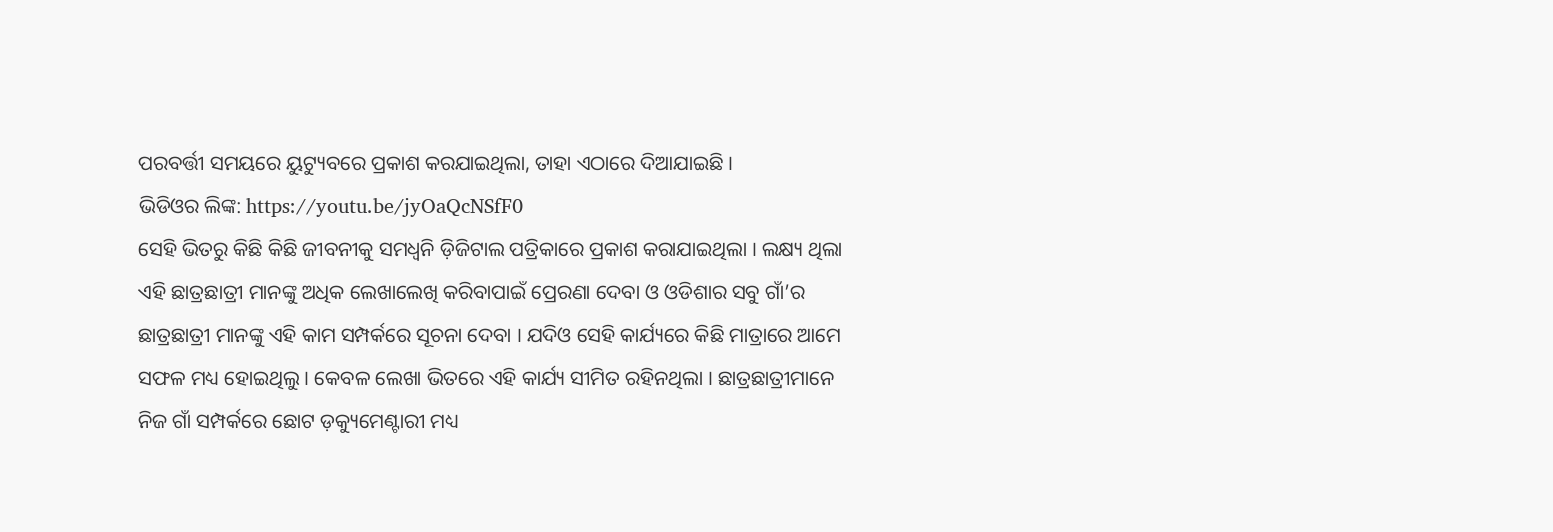ପରବର୍ତ୍ତୀ ସମୟରେ ୟୁଟ୍ୟୁବରେ ପ୍ରକାଶ କରଯାଇଥିଲା, ତାହା ଏଠାରେ ଦିଆଯାଇଛି ।
ଭିଡିଓର ଲିଙ୍କ: https://youtu.be/jyOaQcNSfF0
ସେହି ଭିତରୁ କିଛି କିଛି ଜୀବନୀକୁ ସମଧ୍ୱନି ଡ଼ିଜିଟାଲ ପତ୍ରିକାରେ ପ୍ରକାଶ କରାଯାଇଥିଲା । ଲକ୍ଷ୍ୟ ଥିଲା ଏହି ଛାତ୍ରଛାତ୍ରୀ ମାନଙ୍କୁ ଅଧିକ ଲେଖାଲେଖି କରିବାପାଇଁ ପ୍ରେରଣା ଦେବା ଓ ଓଡିଶାର ସବୁ ଗାଁ’ର ଛାତ୍ରଛାତ୍ରୀ ମାନଙ୍କୁ ଏହି କାମ ସମ୍ପର୍କରେ ସୂଚନା ଦେବା । ଯଦିଓ ସେହି କାର୍ଯ୍ୟରେ କିଛି ମାତ୍ରାରେ ଆମେ ସଫଳ ମଧ୍ୟ ହୋଇଥିଲୁ । କେବଳ ଲେଖା ଭିତରେ ଏହି କାର୍ଯ୍ୟ ସୀମିତ ରହିନଥିଲା । ଛାତ୍ରଛାତ୍ରୀମାନେ ନିଜ ଗାଁ ସମ୍ପର୍କରେ ଛୋଟ ଡ଼କ୍ୟୁମେଣ୍ଟାରୀ ମଧ୍ୟ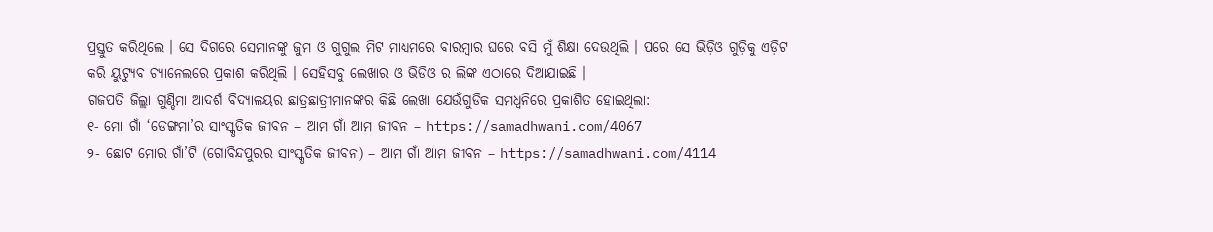ପ୍ରସ୍ତୁତ କରିଥିଲେ । ସେ ଦିଗରେ ସେମାନଙ୍କୁ ଜୁମ ଓ ଗୁଗୁଲ ମିଟ ମାଧ୍ୟମରେ ବାରମ୍ବାର ଘରେ ବସି ମୁଁ ଶିକ୍ଷା ଦେଉଥିଲି । ପରେ ସେ ଭିଡ଼ିଓ ଗୁଡ଼ିକୁ ଏଡ଼ିଟ କରି ୟୁଟ୍ୟୁବ ଚ୍ୟାନେଲରେ ପ୍ରକାଶ କରିଥିଲି । ସେହିସବୁ ଲେଖାର ଓ ଭିଡିଓ ର ଲିଙ୍କ ଏଠାରେ ଦିଆଯାଇଛି ।
ଗଜପତି ଜିଲ୍ଲା ଗୁଣ୍ଡିମା ଆଦର୍ଶ ବିଦ୍ୟାଳୟର ଛାତ୍ରଛାତ୍ରୀମାନଙ୍କର କିଛି ଲେଖା ଯେଉଁଗୁଡିକ ସମଧ୍ୱନିରେ ପ୍ରକାଶିତ ହୋଇଥିଲା:
୧- ମୋ ଗାଁ ‘ଡେଙ୍ଗମା’ର ସାଂସ୍କୃତିକ ଜୀବନ – ଆମ ଗାଁ ଆମ ଜୀବନ – https://samadhwani.com/4067
୨- ଛୋଟ ମୋର ଗାଁ’ଟି (ଗୋବିନ୍ଦପୁରର ସାଂସ୍କୃତିକ ଜୀବନ) – ଆମ ଗାଁ ଆମ ଜୀବନ – https://samadhwani.com/4114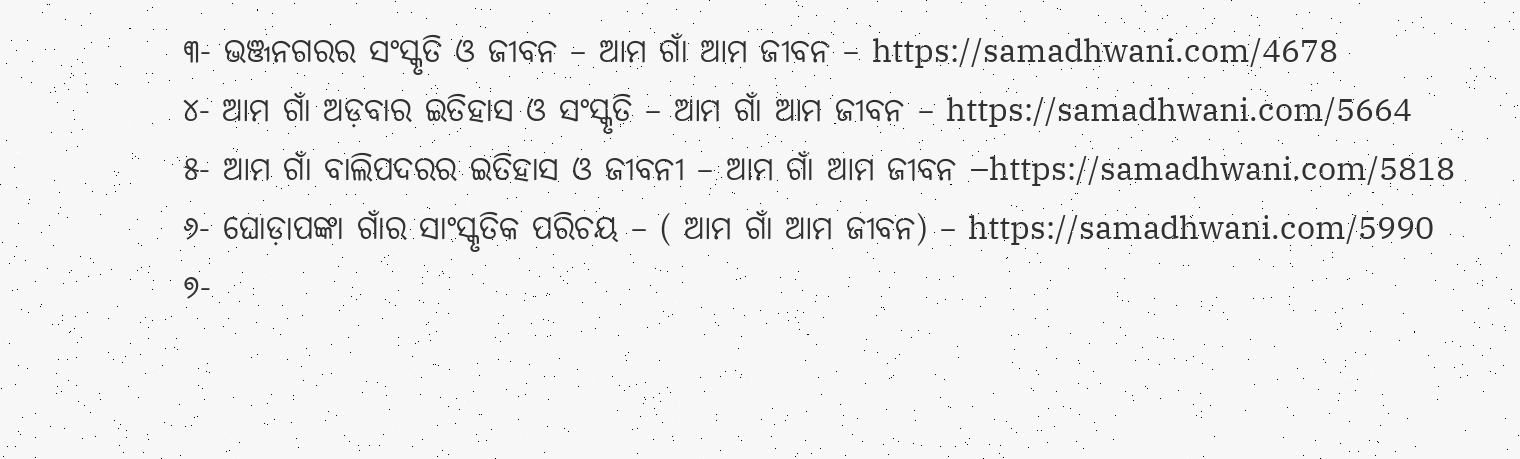୩- ଭଞ୍ଜନଗରର ସଂସ୍କୃତି ଓ ଜୀବନ – ଆମ ଗାଁ ଆମ ଜୀବନ – https://samadhwani.com/4678
୪- ଆମ ଗାଁ ଅଡ଼ବାର ଇତିହାସ ଓ ସଂସ୍କୃତି – ଆମ ଗାଁ ଆମ ଜୀବନ – https://samadhwani.com/5664
୫- ଆମ ଗାଁ ବାଲିପଦରର ଇତିହାସ ଓ ଜୀବନୀ – ଆମ ଗାଁ ଆମ ଜୀବନ –https://samadhwani.com/5818
୬- ଘୋଡ଼ାପଙ୍କା ଗାଁର ସାଂସ୍କୃତିକ ପରିଚୟ – ( ଆମ ଗାଁ ଆମ ଜୀବନ) – https://samadhwani.com/5990
୭-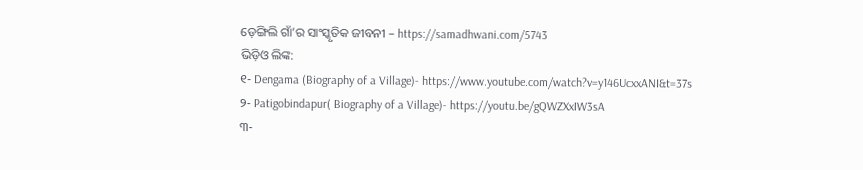ଡ଼େଙ୍ଗିଲି ଗାଁ’ର ସାଂସ୍କୃତିକ ଜୀବନୀ – https://samadhwani.com/5743
ଭିଡ଼ିଓ ଲିଙ୍କ:
୧- Dengama (Biography of a Village)- https://www.youtube.com/watch?v=y146UcxxANI&t=37s
୨- Patigobindapur( Biography of a Village)- https://youtu.be/gQWZXxIW3sA
୩-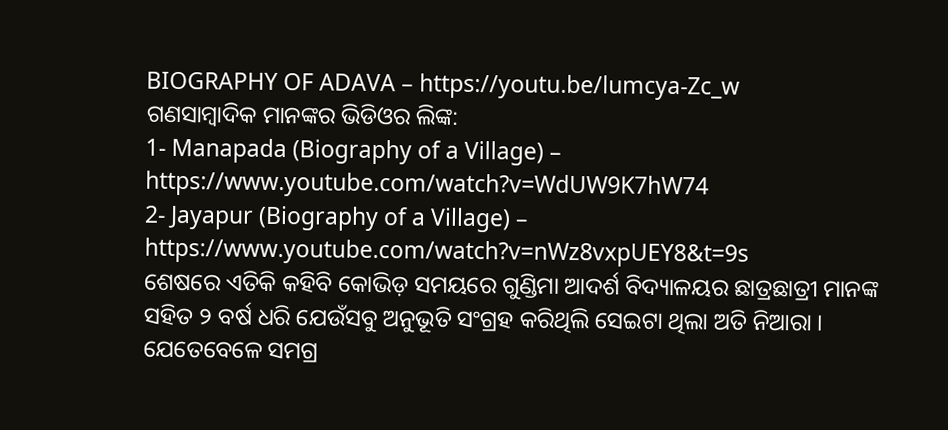BIOGRAPHY OF ADAVA – https://youtu.be/lumcya-Zc_w
ଗଣସାମ୍ବାଦିକ ମାନଙ୍କର ଭିଡିଓର ଲିଙ୍କ:
1- Manapada (Biography of a Village) – https://www.youtube.com/watch?v=WdUW9K7hW74
2- Jayapur (Biography of a Village) – https://www.youtube.com/watch?v=nWz8vxpUEY8&t=9s
ଶେଷରେ ଏତିକି କହିବି କୋଭିଡ଼ ସମୟରେ ଗୁଣ୍ଡିମା ଆଦର୍ଶ ବିଦ୍ୟାଳୟର ଛାତ୍ରଛାତ୍ରୀ ମାନଙ୍କ ସହିତ ୨ ବର୍ଷ ଧରି ଯେଉଁସବୁ ଅନୁଭୂତି ସଂଗ୍ରହ କରିଥିଲି ସେଇଟା ଥିଲା ଅତି ନିଆରା । ଯେତେବେଳେ ସମଗ୍ର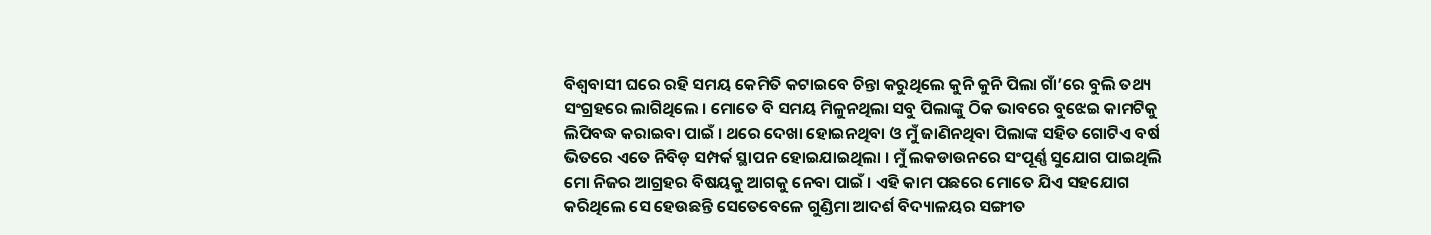ବିଶ୍ଵବାସୀ ଘରେ ରହି ସମୟ କେମିତି କଟାଇବେ ଚିନ୍ତା କରୁଥିଲେ କୁନି କୁନି ପିଲା ଗାଁ’ରେ ବୁଲି ତଥ୍ୟ ସଂଗ୍ରହରେ ଲାଗିଥିଲେ । ମୋତେ ବି ସମୟ ମିଳୁନଥିଲା ସବୁ ପିଲାଙ୍କୁ ଠିକ ଭାବରେ ବୁଝେଇ କାମଟିକୁ ଲିପିବଦ୍ଧ କରାଇବା ପାଇଁ । ଥରେ ଦେଖା ହୋଇନଥିବା ଓ ମୁଁ ଜାଣିନଥିବା ପିଲାଙ୍କ ସହିତ ଗୋଟିଏ ବର୍ଷ ଭିତରେ ଏତେ ନିବିଡ଼ ସମ୍ପର୍କ ସ୍ଥାପନ ହୋଇଯାଇଥିଲା । ମୁଁ ଲକଡାଉନରେ ସଂପୂର୍ଣ୍ଣ ସୁଯୋଗ ପାଇଥିଲି ମୋ ନିଜର ଆଗ୍ରହର ବିଷୟକୁ ଆଗକୁ ନେବା ପାଇଁ । ଏହି କାମ ପଛରେ ମୋତେ ଯିଏ ସହଯୋଗ କରିଥିଲେ ସେ ହେଉଛନ୍ତି ସେତେବେଳେ ଗୁଣ୍ଡିମା ଆଦର୍ଶ ବିଦ୍ୟାଳୟର ସଙ୍ଗୀତ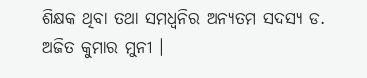ଶିକ୍ଷକ ଥିବା ତଥା ସମଧ୍ୱନିର ଅନ୍ୟତମ ସଦସ୍ୟ ଡ. ଅଜିତ କୁମାର ମୁନୀ ।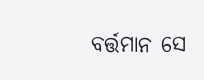ବର୍ତ୍ତମାନ ସେ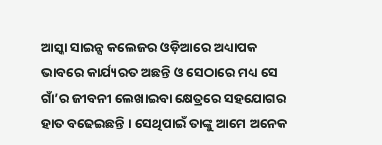ଆସ୍କା ସାଇନ୍ସ କଲେଜର ଓଡ଼ିଆରେ ଅଧ୍ୟାପକ ଭାବରେ କାର୍ଯ୍ୟରତ ଅଛନ୍ତି ଓ ସେଠାରେ ମଧ୍ୟ ସେ ଗାଁ’ର ଜୀବନୀ ଲେଖାଇବା କ୍ଷେତ୍ରରେ ସହଯୋଗର ହାତ ବଢେଇଛନ୍ତି । ସେଥିପାଇଁ ତାଙ୍କୁ ଆମେ ଅନେକ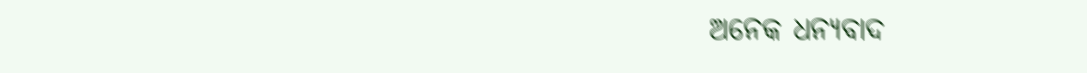ଅନେକ ଧନ୍ୟବାଦ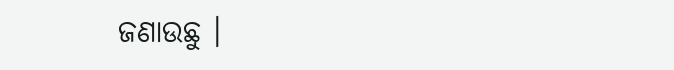ଜଣାଉଛୁ ।